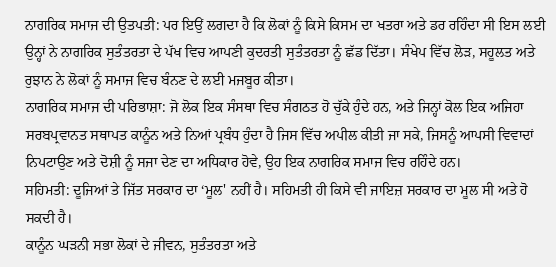ਨਾਗਰਿਕ ਸਮਾਜ ਦੀ ਉਤਪਤੀ: ਪਰ ਇਉਂ ਲਗਦਾ ਹੈ ਕਿ ਲੋਕਾਂ ਨੂੰ ਕਿਸੇ ਕਿਸਮ ਦਾ ਖਤਰਾ ਅਤੇ ਡਰ ਰਹਿੰਦਾ ਸੀ ਇਸ ਲਈ ਉਨ੍ਹਾਂ ਨੇ ਨਾਗਰਿਕ ਸੁਤੰਤਰਤਾ ਦੇ ਪੱਖ ਵਿਚ ਆਪਣੀ ਕੁਦਰਤੀ ਸੁਤੰਤਰਤਾ ਨੂੰ ਛੱਡ ਦਿੱਤਾ। ਸੰਖੇਪ ਵਿੱਚ ਲੋੜ, ਸਹੂਲਤ ਅਤੇ ਰੁਝਾਨ ਨੇ ਲੋਕਾਂ ਨੂੰ ਸਮਾਜ ਵਿਚ ਬੰਨਣ ਦੇ ਲਈ ਮਜਬੂਰ ਕੀਤਾ।
ਨਾਗਰਿਕ ਸਮਾਜ ਦੀ ਪਰਿਭਾਸ਼ਾ: ਜੋ ਲੋਕ ਇਕ ਸੰਸਥਾ ਵਿਚ ਸੰਗਠਤ ਹੋ ਚੁੱਕੇ ਹੁੰਦੇ ਹਨ, ਅਤੇ ਜਿਨ੍ਹਾਂ ਕੋਲ ਇਕ ਅਜਿਹਾ ਸਰਬਪ੍ਰਵਾਨਤ ਸਥਾਪਤ ਕਾਨੂੰਨ ਅਤੇ ਨਿਆਂ ਪ੍ਰਬੰਧ ਹੁੰਦਾ ਹੈ ਜਿਸ ਵਿੱਚ ਅਪੀਲ ਕੀਤੀ ਜਾ ਸਕੇ, ਜਿਸਨੂੰ ਆਪਸੀ ਵਿਵਾਦਾਂ ਨਿਪਟਾਉਣ ਅਤੇ ਦੋਸ਼ੀ ਨੂੰ ਸਜਾ ਦੇਣ ਦਾ ਅਧਿਕਾਰ ਹੋਵੇ, ਉਹ ਇਕ ਨਾਗਰਿਕ ਸਮਾਜ ਵਿਚ ਰਹਿੰਦੇ ਹਨ।
ਸਹਿਮਤੀ: ਦੂਜਿਆਂ ਤੇ ਜਿੱਤ ਸਰਕਾਰ ਦਾ ‘ਮੂਲ' ਨਹੀਂ ਹੈ। ਸਹਿਮਤੀ ਹੀ ਕਿਸੇ ਵੀ ਜਾਇਜ਼ ਸਰਕਾਰ ਦਾ ਮੂਲ ਸੀ ਅਤੇ ਹੋ ਸਕਦੀ ਹੈ।
ਕਾਨੂੰਨ ਘੜਨੀ ਸਭਾ ਲੋਕਾਂ ਦੇ ਜੀਵਨ, ਸੁਤੰਤਰਤਾ ਅਤੇ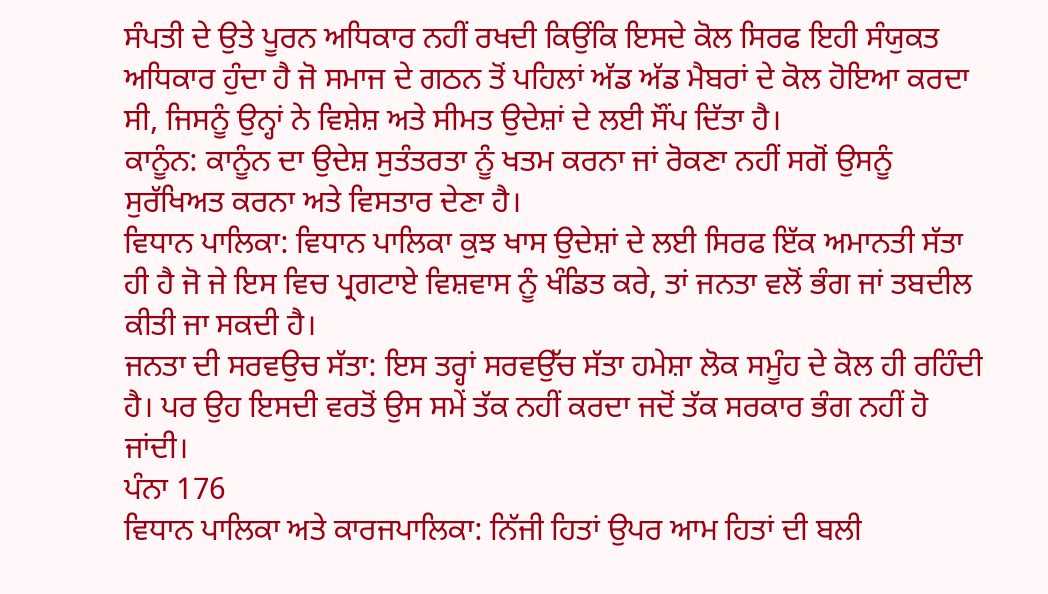ਸੰਪਤੀ ਦੇ ਉਤੇ ਪੂਰਨ ਅਧਿਕਾਰ ਨਹੀਂ ਰਖਦੀ ਕਿਉਂਕਿ ਇਸਦੇ ਕੋਲ ਸਿਰਫ ਇਹੀ ਸੰਯੁਕਤ ਅਧਿਕਾਰ ਹੁੰਦਾ ਹੈ ਜੋ ਸਮਾਜ ਦੇ ਗਠਨ ਤੋਂ ਪਹਿਲਾਂ ਅੱਡ ਅੱਡ ਮੈਬਰਾਂ ਦੇ ਕੋਲ ਹੋਇਆ ਕਰਦਾ ਸੀ, ਜਿਸਨੂੰ ਉਨ੍ਹਾਂ ਨੇ ਵਿਸ਼ੇਸ਼ ਅਤੇ ਸੀਮਤ ਉਦੇਸ਼ਾਂ ਦੇ ਲਈ ਸੌਂਪ ਦਿੱਤਾ ਹੈ।
ਕਾਨੂੰਨ: ਕਾਨੂੰਨ ਦਾ ਉਦੇਸ਼ ਸੁਤੰਤਰਤਾ ਨੂੰ ਖਤਮ ਕਰਨਾ ਜਾਂ ਰੋਕਣਾ ਨਹੀਂ ਸਗੋਂ ਉਸਨੂੰ ਸੁਰੱਖਿਅਤ ਕਰਨਾ ਅਤੇ ਵਿਸਤਾਰ ਦੇਣਾ ਹੈ।
ਵਿਧਾਨ ਪਾਲਿਕਾ: ਵਿਧਾਨ ਪਾਲਿਕਾ ਕੁਝ ਖਾਸ ਉਦੇਸ਼ਾਂ ਦੇ ਲਈ ਸਿਰਫ ਇੱਕ ਅਮਾਨਤੀ ਸੱਤਾ ਹੀ ਹੈ ਜੋ ਜੇ ਇਸ ਵਿਚ ਪ੍ਰਗਟਾਏ ਵਿਸ਼ਵਾਸ ਨੂੰ ਖੰਡਿਤ ਕਰੇ, ਤਾਂ ਜਨਤਾ ਵਲੋਂ ਭੰਗ ਜਾਂ ਤਬਦੀਲ ਕੀਤੀ ਜਾ ਸਕਦੀ ਹੈ।
ਜਨਤਾ ਦੀ ਸਰਵਉਚ ਸੱਤਾ: ਇਸ ਤਰ੍ਹਾਂ ਸਰਵਉੱਚ ਸੱਤਾ ਹਮੇਸ਼ਾ ਲੋਕ ਸਮੂੰਹ ਦੇ ਕੋਲ ਹੀ ਰਹਿੰਦੀ ਹੈ। ਪਰ ਉਹ ਇਸਦੀ ਵਰਤੋਂ ਉਸ ਸਮੇਂ ਤੱਕ ਨਹੀਂ ਕਰਦਾ ਜਦੋਂ ਤੱਕ ਸਰਕਾਰ ਭੰਗ ਨਹੀਂ ਹੋ ਜਾਂਦੀ।
ਪੰਨਾ 176
ਵਿਧਾਨ ਪਾਲਿਕਾ ਅਤੇ ਕਾਰਜਪਾਲਿਕਾ: ਨਿੱਜੀ ਹਿਤਾਂ ਉਪਰ ਆਮ ਹਿਤਾਂ ਦੀ ਬਲੀ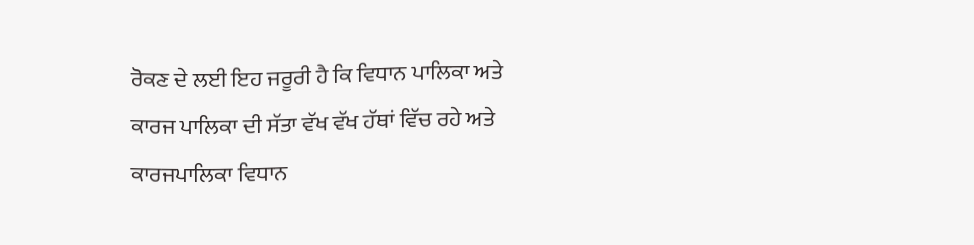ਰੋਕਣ ਦੇ ਲਈ ਇਹ ਜਰੂਰੀ ਹੈ ਕਿ ਵਿਧਾਨ ਪਾਲਿਕਾ ਅਤੇ ਕਾਰਜ ਪਾਲਿਕਾ ਦੀ ਸੱਤਾ ਵੱਖ ਵੱਖ ਹੱਥਾਂ ਵਿੱਚ ਰਹੇ ਅਤੇ ਕਾਰਜਪਾਲਿਕਾ ਵਿਧਾਨ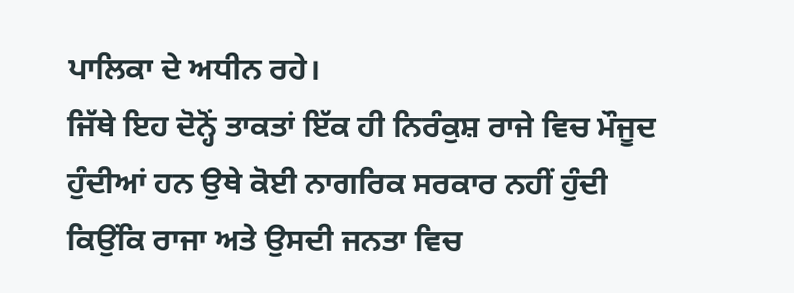ਪਾਲਿਕਾ ਦੇ ਅਧੀਨ ਰਹੇ।
ਜਿੱਥੇ ਇਹ ਦੋਨ੍ਹੋਂ ਤਾਕਤਾਂ ਇੱਕ ਹੀ ਨਿਰੰਕੁਸ਼ ਰਾਜੇ ਵਿਚ ਮੌਜੂਦ ਹੁੰਦੀਆਂ ਹਨ ਉਥੇ ਕੋਈ ਨਾਗਰਿਕ ਸਰਕਾਰ ਨਹੀਂ ਹੁੰਦੀ ਕਿਉਂਕਿ ਰਾਜਾ ਅਤੇ ਉਸਦੀ ਜਨਤਾ ਵਿਚ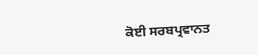ਕੋਈ ਸਰਬਪ੍ਰਵਾਨਤ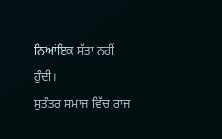ਨਿਆਂਇਕ ਸੱਤਾ ਨਹੀਂ ਹੁੰਦੀ।
ਸੁਤੰਤਰ ਸਮਾਜ ਵਿੱਚ ਰਾਜ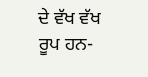ਦੇ ਵੱਖ ਵੱਖ ਰੂਪ ਹਨ-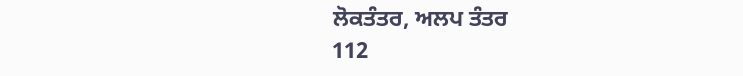ਲੋਕਤੰਤਰ, ਅਲਪ ਤੰਤਰ
112